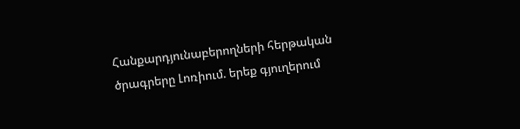Հանքարդյունաբերողների հերթական ծրագրերը Լոռիում. երեք գյուղերում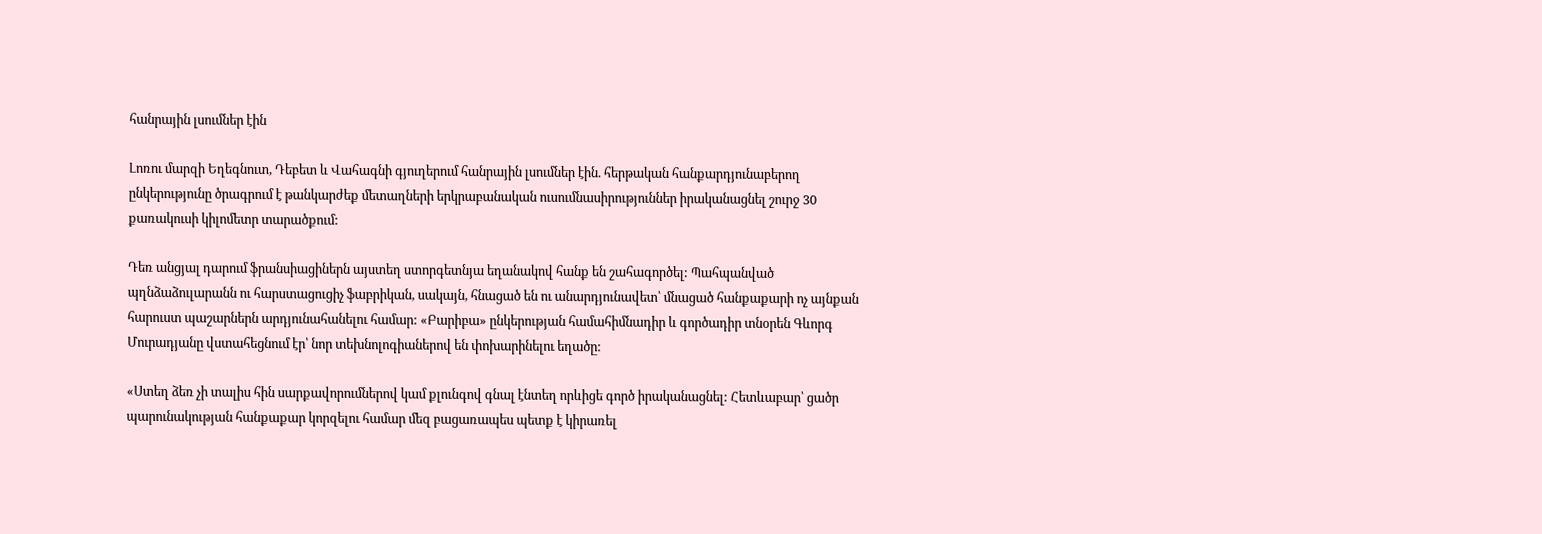հանրային լսումներ էին

Լոռու մարզի Եղեգնուտ, Դեբետ և Վահագնի գյուղերում հանրային լսումներ էին. հերթական հանքարդյունաբերող ընկերությունը ծրագրում է թանկարժեք մետաղների երկրաբանական ուսումնասիրություններ իրականացնել շուրջ 30 քառակուսի կիլոմետր տարածքում:

Դեռ անցյալ դարում ֆրանսիացիներն այստեղ ստորգետնյա եղանակով հանք են շահագործել: Պահպանված պղնձաձուլարանն ու հարստացուցիչ ֆաբրիկան, սակայն, հնացած են ու անարդյունավետ՝ մնացած հանքաքարի ոչ այնքան հարուստ պաշարներն արդյունահանելու համար: «Բարիբա» ընկերության համահիմնադիր և գործադիր տնօրեն Գևորգ Մուրադյանը վստահեցնում էր՝ նոր տեխնոլոգիաներով են փոխարինելու եղածը:

«Ստեղ ձեռ չի տալիս հին սարքավորումներով կամ քլունգով գնալ էնտեղ որևիցե գործ իրականացնել: Հետևաբար՝ ցածր պարունակության հանքաքար կորզելու համար մեզ բացառապես պետք է կիրառել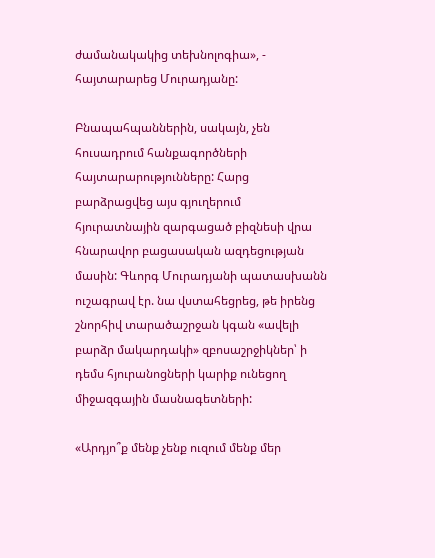ժամանակակից տեխնոլոգիա», - հայտարարեց Մուրադյանը:

Բնապահպաններին, սակայն, չեն հուսադրում հանքագործների հայտարարությունները: Հարց բարձրացվեց այս գյուղերում հյուրատնային զարգացած բիզնեսի վրա հնարավոր բացասական ազդեցության մասին: Գևորգ Մուրադյանի պատասխանն ուշագրավ էր. նա վստահեցրեց, թե իրենց շնորհիվ տարածաշրջան կգան «ավելի բարձր մակարդակի» զբոսաշրջիկներ՝ ի դեմս հյուրանոցների կարիք ունեցող միջազգային մասնագետների:

«Արդյո՞ք մենք չենք ուզում մենք մեր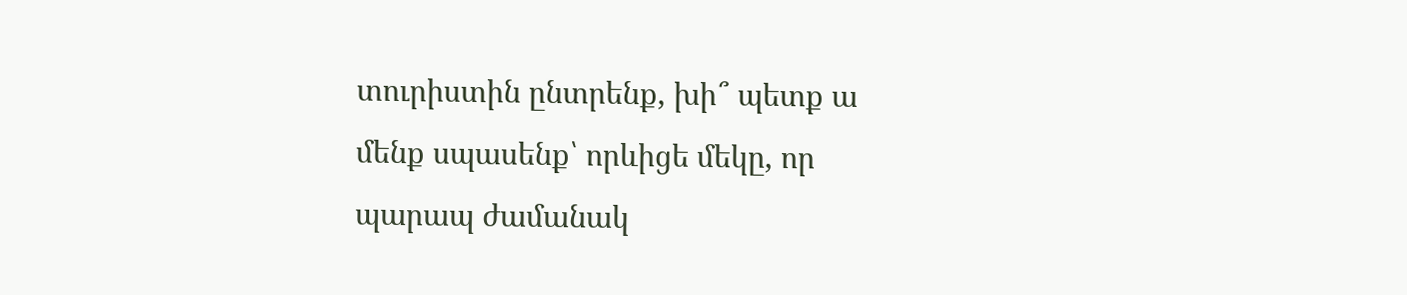տուրիստին ընտրենք, խի՞ պետք ա մենք սպասենք՝ որևիցե մեկը, որ պարապ ժամանակ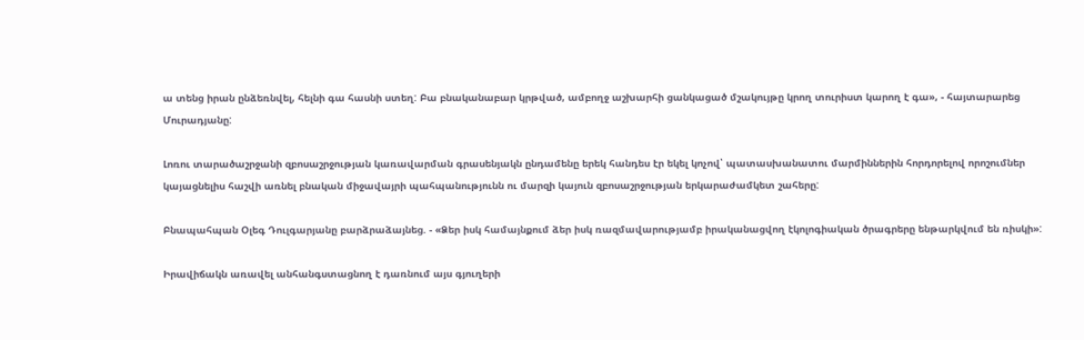ա տենց իրան ընձեռնվել, հելնի գա հասնի ստեղ: Բա բնականաբար կրթված, ամբողջ աշխարհի ցանկացած մշակույթը կրող տուրիստ կարող է գա», - հայտարարեց Մուրադյանը:

Լոռու տարածաշրջանի զբոսաշրջության կառավարման գրասենյակն ընդամենը երեկ հանդես էր եկել կոչով՝ պատասխանատու մարմիններին հորդորելով որոշումներ կայացնելիս հաշվի առնել բնական միջավայրի պահպանությունն ու մարզի կայուն զբոսաշրջության երկարաժամկետ շահերը:

Բնապահպան Օլեգ Դուլգարյանը բարձրաձայնեց. - «Ձեր իսկ համայնքում ձեր իսկ ռազմավարությամբ իրականացվող էկոլոգիական ծրագրերը ենթարկվում են ռիսկի»:

Իրավիճակն առավել անհանգստացնող է դառնում այս գյուղերի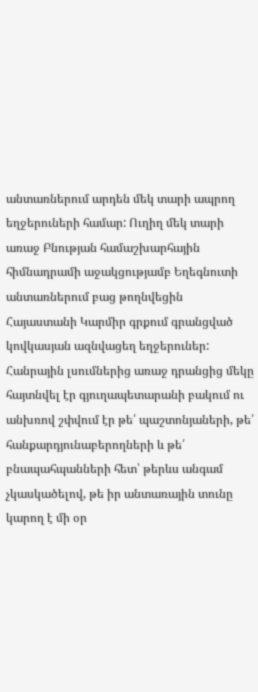անտառներում արդեն մեկ տարի ապրող եղջերուների համար: Ուղիղ մեկ տարի առաջ Բնության համաշխարհային հիմնադրամի աջակցությամբ Եղեգնուտի անտառներում բաց թողնվեցին Հայաստանի Կարմիր գրքում գրանցված կովկասյան ազնվացեղ եղջերուներ: Հանրային լսումներից առաջ դրանցից մեկը հայտնվել էր գյուղապետարանի բակում ու անխռով շփվում էր թե՛ պաշտոնյաների, թե՛ հանքարդյունաբերողների և թե՛ բնապահպանների հետ՝ թերևս անգամ չկասկածելով, թե իր անտառային տունը կարող է մի օր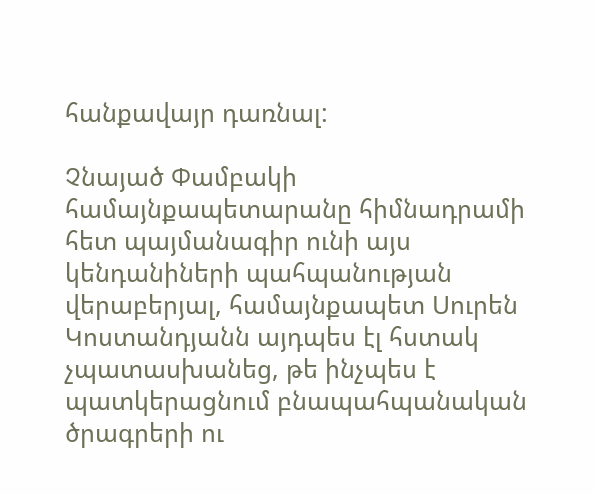հանքավայր դառնալ:

Չնայած Փամբակի համայնքապետարանը հիմնադրամի հետ պայմանագիր ունի այս կենդանիների պահպանության վերաբերյալ, համայնքապետ Սուրեն Կոստանդյանն այդպես էլ հստակ չպատասխանեց, թե ինչպես է պատկերացնում բնապահպանական ծրագրերի ու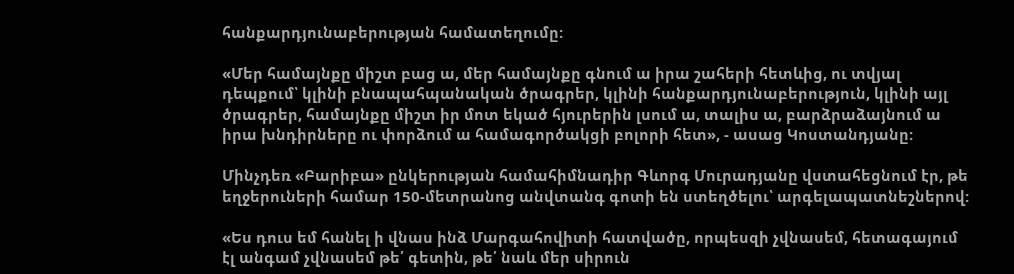հանքարդյունաբերության համատեղումը:

«Մեր համայնքը միշտ բաց ա, մեր համայնքը գնում ա իրա շահերի հետևից, ու տվյալ դեպքում՝ կլինի բնապահպանական ծրագրեր, կլինի հանքարդյունաբերություն, կլինի այլ ծրագրեր, համայնքը միշտ իր մոտ եկած հյուրերին լսում ա, տալիս ա, բարձրաձայնում ա իրա խնդիրները ու փորձում ա համագործակցի բոլորի հետ», - ասաց Կոստանդյանը:

Մինչդեռ «Բարիբա» ընկերության համահիմնադիր Գևորգ Մուրադյանը վստահեցնում էր, թե եղջերուների համար 150-մետրանոց անվտանգ գոտի են ստեղծելու՝ արգելապատնեշներով:

«Ես դուս եմ հանել ի վնաս ինձ Մարգահովիտի հատվածը, որպեսզի չվնասեմ, հետագայում էլ անգամ չվնասեմ թե՛ գետին, թե՛ նաև մեր սիրուն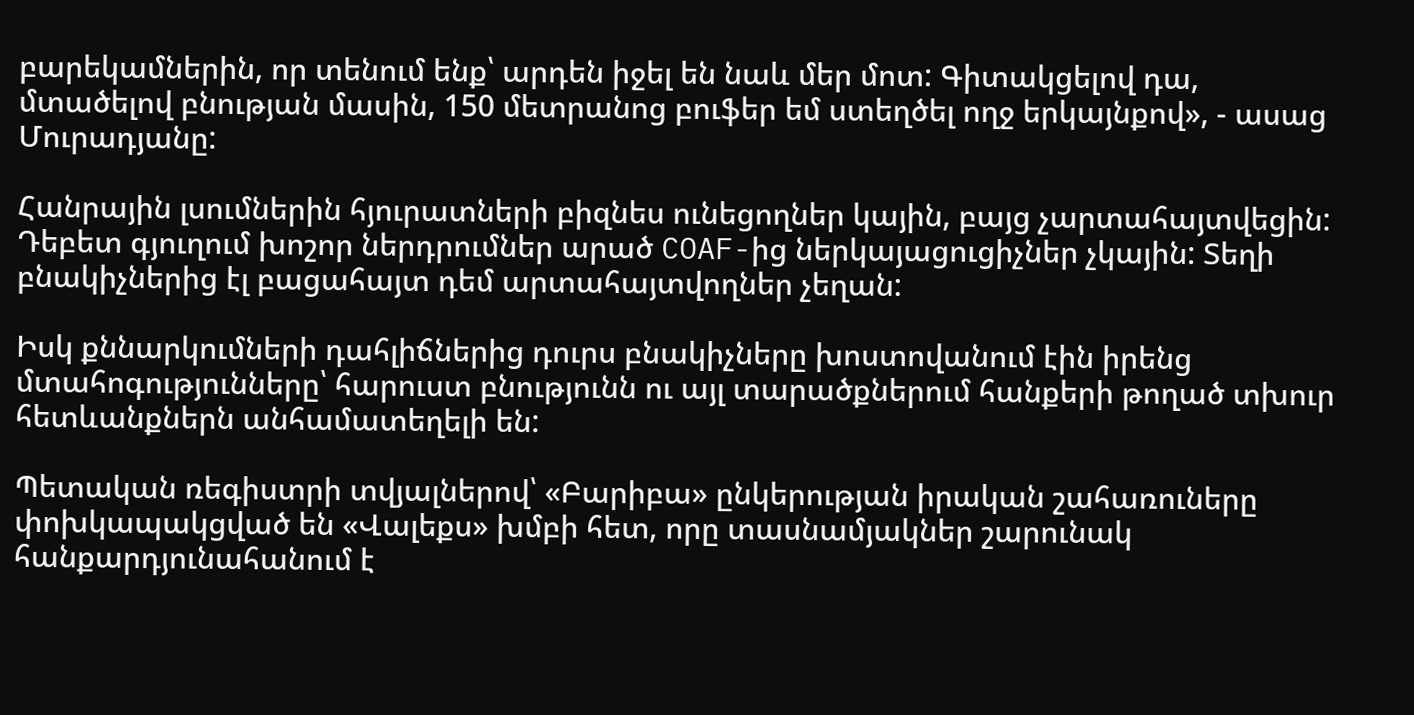բարեկամներին, որ տենում ենք՝ արդեն իջել են նաև մեր մոտ: Գիտակցելով դա, մտածելով բնության մասին, 150 մետրանոց բուֆեր եմ ստեղծել ողջ երկայնքով», - ասաց Մուրադյանը:

Հանրային լսումներին հյուրատների բիզնես ունեցողներ կային, բայց չարտահայտվեցին: Դեբետ գյուղում խոշոր ներդրումներ արած COAF-ից ներկայացուցիչներ չկային: Տեղի բնակիչներից էլ բացահայտ դեմ արտահայտվողներ չեղան:

Իսկ քննարկումների դահլիճներից դուրս բնակիչները խոստովանում էին իրենց մտահոգությունները՝ հարուստ բնությունն ու այլ տարածքներում հանքերի թողած տխուր հետևանքներն անհամատեղելի են:

Պետական ռեգիստրի տվյալներով՝ «Բարիբա» ընկերության իրական շահառուները փոխկապակցված են «Վալեքս» խմբի հետ, որը տասնամյակներ շարունակ հանքարդյունահանում է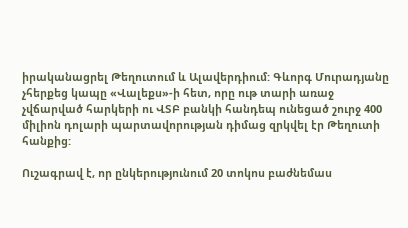իրականացրել Թեղուտում և Ալավերդիում: Գևորգ Մուրադյանը չհերքեց կապը «Վալեքս»-ի հետ, որը ութ տարի առաջ չվճարված հարկերի ու ՎՏԲ բանկի հանդեպ ունեցած շուրջ 400 միլիոն դոլարի պարտավորության դիմաց զրկվել էր Թեղուտի հանքից:

Ուշագրավ է, որ ընկերությունում 20 տոկոս բաժնեմաս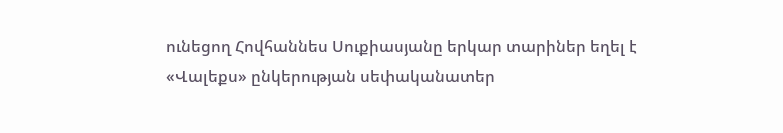ունեցող Հովհաննես Սուքիասյանը երկար տարիներ եղել է «Վալեքս» ընկերության սեփականատեր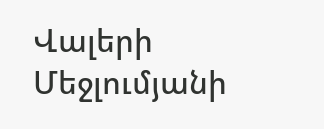Վալերի Մեջլումյանի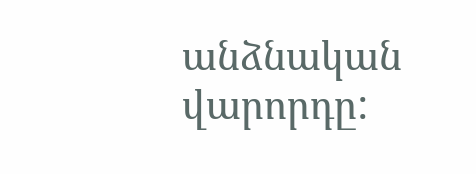անձնական վարորդը: